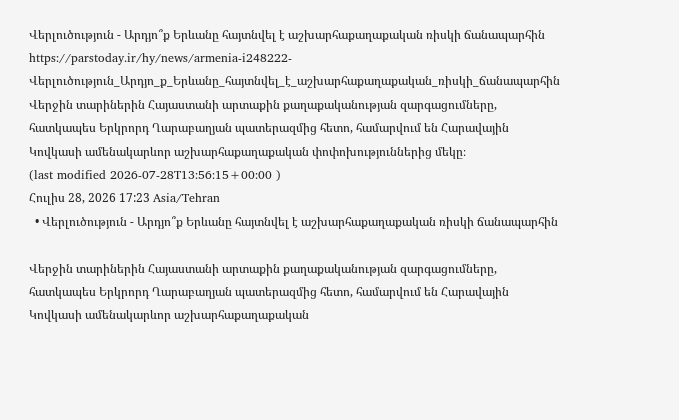Վերլուծություն - Արդյո՞ք Երևանը հայտնվել է աշխարհաքաղաքական ռիսկի ճանապարհին
https://parstoday.ir/hy/news/armenia-i248222-Վերլուծություն_Արդյո_ք_Երևանը_հայտնվել_է_աշխարհաքաղաքական_ռիսկի_ճանապարհին
Վերջին տարիներին Հայաստանի արտաքին քաղաքականության զարգացումները, հատկապես Երկրորդ Ղարաբաղյան պատերազմից հետո, համարվում են Հարավային Կովկասի ամենակարևոր աշխարհաքաղաքական փոփոխություններից մեկը։
(last modified 2026-07-28T13:56:15+00:00 )
Հուլիս 28, 2026 17:23 Asia/Tehran
  • Վերլուծություն - Արդյո՞ք Երևանը հայտնվել է աշխարհաքաղաքական ռիսկի ճանապարհին

Վերջին տարիներին Հայաստանի արտաքին քաղաքականության զարգացումները, հատկապես Երկրորդ Ղարաբաղյան պատերազմից հետո, համարվում են Հարավային Կովկասի ամենակարևոր աշխարհաքաղաքական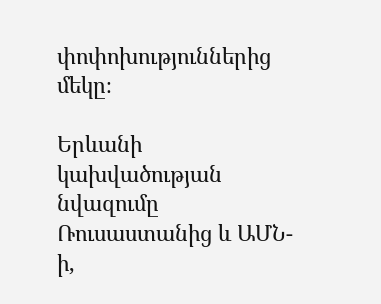փոփոխություններից մեկը։

Երևանի կախվածության նվազումը Ռուսաստանից և ԱՄՆ-ի,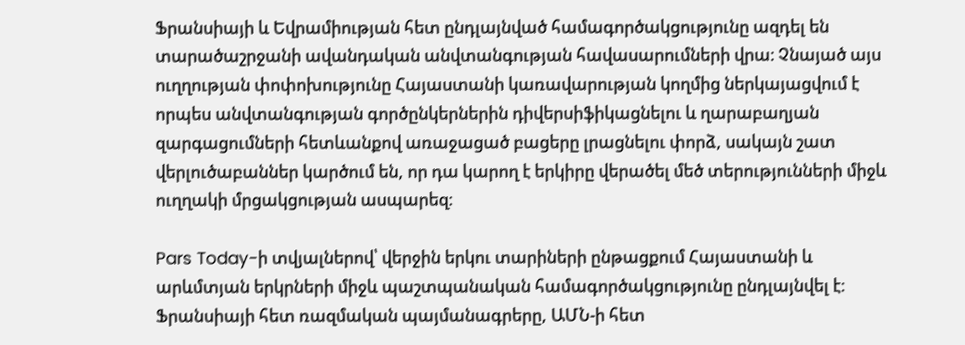Ֆրանսիայի և Եվրամիության հետ ընդլայնված համագործակցությունը ազդել են տարածաշրջանի ավանդական անվտանգության հավասարումների վրա։ Չնայած այս ուղղության փոփոխությունը Հայաստանի կառավարության կողմից ներկայացվում է որպես անվտանգության գործընկերներին դիվերսիֆիկացնելու և ղարաբաղյան զարգացումների հետևանքով առաջացած բացերը լրացնելու փորձ, սակայն շատ վերլուծաբաններ կարծում են, որ դա կարող է երկիրը վերածել մեծ տերությունների միջև ուղղակի մրցակցության ասպարեզ։

Pars Today-ի տվյալներով՝ վերջին երկու տարիների ընթացքում Հայաստանի և արևմտյան երկրների միջև պաշտպանական համագործակցությունը ընդլայնվել է։ Ֆրանսիայի հետ ռազմական պայմանագրերը, ԱՄՆ-ի հետ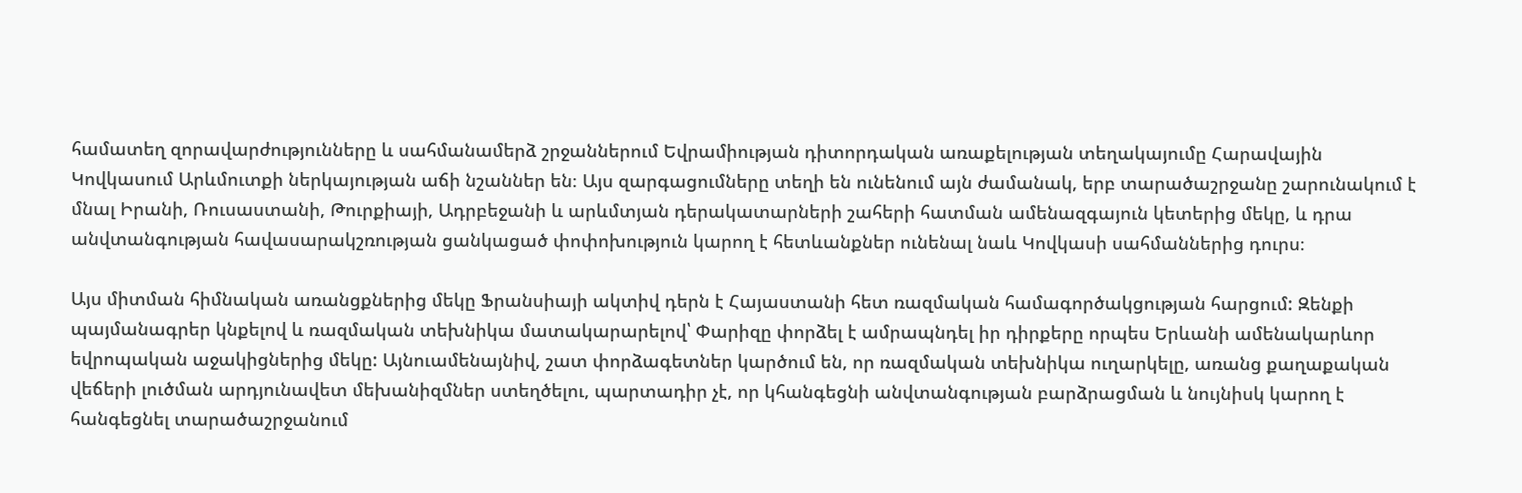համատեղ զորավարժությունները և սահմանամերձ շրջաններում Եվրամիության դիտորդական առաքելության տեղակայումը Հարավային Կովկասում Արևմուտքի ներկայության աճի նշաններ են։ Այս զարգացումները տեղի են ունենում այն ժամանակ, երբ տարածաշրջանը շարունակում է մնալ Իրանի, Ռուսաստանի, Թուրքիայի, Ադրբեջանի և արևմտյան դերակատարների շահերի հատման ամենազգայուն կետերից մեկը, և դրա անվտանգության հավասարակշռության ցանկացած փոփոխություն կարող է հետևանքներ ունենալ նաև Կովկասի սահմաններից դուրս։

Այս միտման հիմնական առանցքներից մեկը Ֆրանսիայի ակտիվ դերն է Հայաստանի հետ ռազմական համագործակցության հարցում: Զենքի պայմանագրեր կնքելով և ռազմական տեխնիկա մատակարարելով՝ Փարիզը փորձել է ամրապնդել իր դիրքերը որպես Երևանի ամենակարևոր եվրոպական աջակիցներից մեկը: Այնուամենայնիվ, շատ փորձագետներ կարծում են, որ ռազմական տեխնիկա ուղարկելը, առանց քաղաքական վեճերի լուծման արդյունավետ մեխանիզմներ ստեղծելու, պարտադիր չէ, որ կհանգեցնի անվտանգության բարձրացման և նույնիսկ կարող է հանգեցնել տարածաշրջանում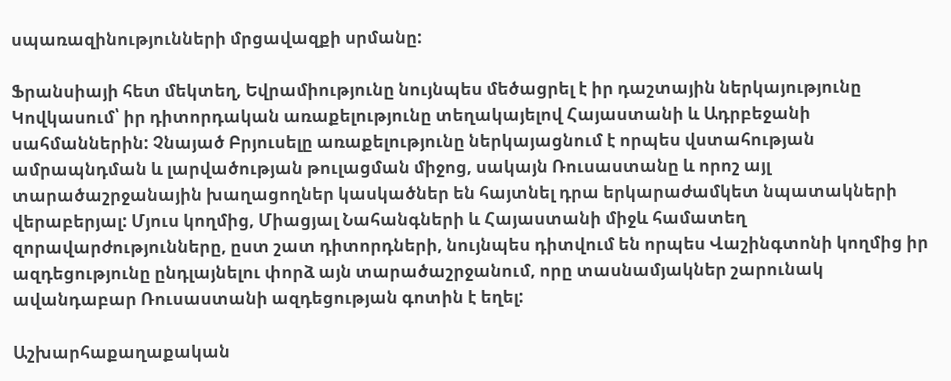սպառազինությունների մրցավազքի սրմանը:

Ֆրանսիայի հետ մեկտեղ, Եվրամիությունը նույնպես մեծացրել է իր դաշտային ներկայությունը Կովկասում՝ իր դիտորդական առաքելությունը տեղակայելով Հայաստանի և Ադրբեջանի սահմաններին: Չնայած Բրյուսելը առաքելությունը ներկայացնում է որպես վստահության ամրապնդման և լարվածության թուլացման միջոց, սակայն Ռուսաստանը և որոշ այլ տարածաշրջանային խաղացողներ կասկածներ են հայտնել դրա երկարաժամկետ նպատակների վերաբերյալ: Մյուս կողմից, Միացյալ Նահանգների և Հայաստանի միջև համատեղ զորավարժությունները, ըստ շատ դիտորդների, նույնպես դիտվում են որպես Վաշինգտոնի կողմից իր ազդեցությունը ընդլայնելու փորձ այն տարածաշրջանում, որը տասնամյակներ շարունակ ավանդաբար Ռուսաստանի ազդեցության գոտին է եղել:

Աշխարհաքաղաքական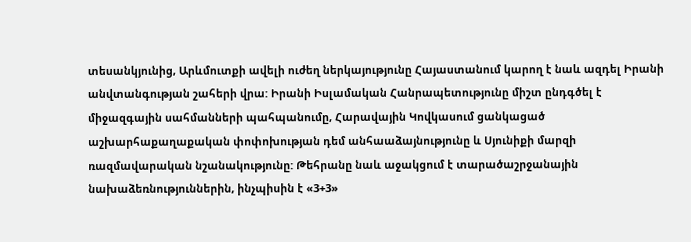տեսանկյունից, Արևմուտքի ավելի ուժեղ ներկայությունը Հայաստանում կարող է նաև ազդել Իրանի անվտանգության շահերի վրա: Իրանի Իսլամական Հանրապետությունը միշտ ընդգծել է միջազգային սահմանների պահպանումը, Հարավային Կովկասում ցանկացած աշխարհաքաղաքական փոփոխության դեմ անհաաձայնությունը և Սյունիքի մարզի ռազմավարական նշանակությունը: Թեհրանը նաև աջակցում է տարածաշրջանային նախաձեռնություններին, ինչպիսին է «3+3»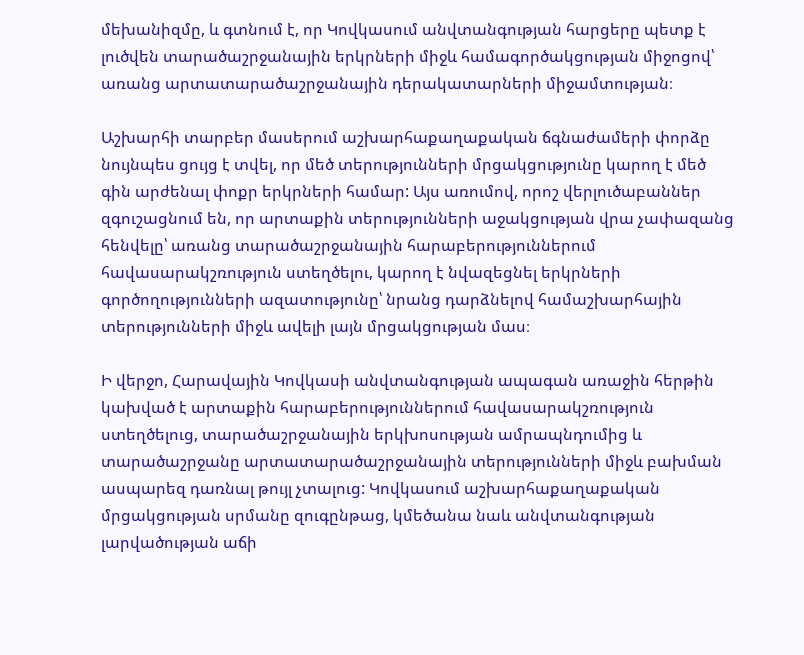մեխանիզմը, և գտնում է, որ Կովկասում անվտանգության հարցերը պետք է լուծվեն տարածաշրջանային երկրների միջև համագործակցության միջոցով՝ առանց արտատարածաշրջանային դերակատարների միջամտության։

Աշխարհի տարբեր մասերում աշխարհաքաղաքական ճգնաժամերի փորձը նույնպես ցույց է տվել, որ մեծ տերությունների մրցակցությունը կարող է մեծ գին արժենալ փոքր երկրների համար: Այս առումով, որոշ վերլուծաբաններ զգուշացնում են, որ արտաքին տերությունների աջակցության վրա չափազանց հենվելը՝ առանց տարածաշրջանային հարաբերություններում հավասարակշռություն ստեղծելու, կարող է նվազեցնել երկրների գործողությունների ազատությունը՝ նրանց դարձնելով համաշխարհային տերությունների միջև ավելի լայն մրցակցության մաս։

Ի վերջո, Հարավային Կովկասի անվտանգության ապագան առաջին հերթին կախված է արտաքին հարաբերություններում հավասարակշռություն ստեղծելուց, տարածաշրջանային երկխոսության ամրապնդումից և տարածաշրջանը արտատարածաշրջանային տերությունների միջև բախման ասպարեզ դառնալ թույլ չտալուց: Կովկասում աշխարհաքաղաքական մրցակցության սրմանը զուգընթաց, կմեծանա նաև անվտանգության լարվածության աճի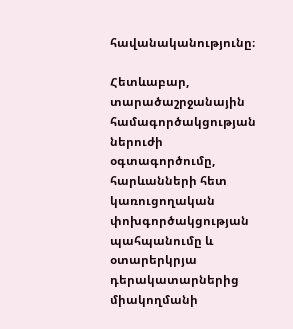հավանականությունը։

Հետևաբար, տարածաշրջանային համագործակցության ներուժի օգտագործումը, հարևանների հետ կառուցողական փոխգործակցության պահպանումը և օտարերկրյա դերակատարներից միակողմանի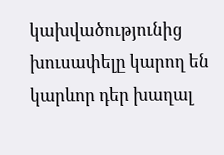կախվածությունից խուսափելը կարող են կարևոր դեր խաղալ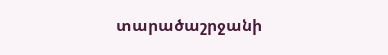տարածաշրջանի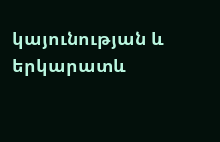կայունության և երկարատև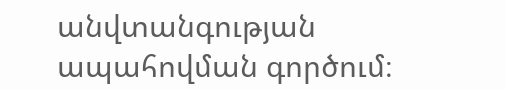անվտանգության ապահովման գործում։